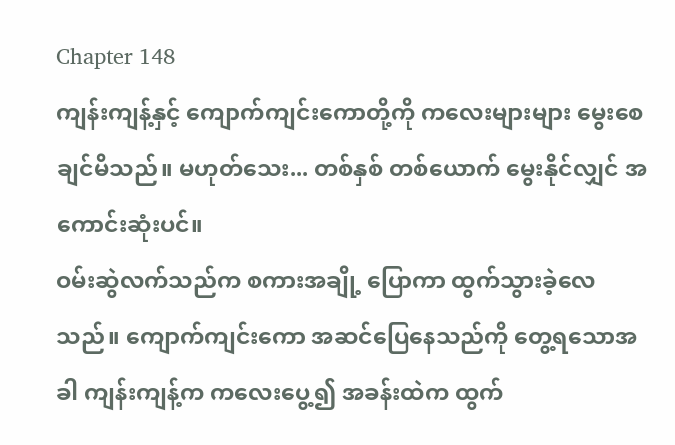Chapter 148
ကျန်းကျန့်နှင့် ကျောက်ကျင်းကောတို့ကို ကလေးများများ မွေးစေချင်မိသည်။ မဟုတ်သေး... တစ်နှစ် တစ်ယောက် မွေးနိုင်လျှင် အကောင်းဆုံးပင်။
ဝမ်းဆွဲလက်သည်က စကားအချို့ ပြောကာ ထွက်သွားခဲ့လေသည်။ ကျောက်ကျင်းကော အဆင်ပြေနေသည်ကို တွေ့ရသောအခါ ကျန်းကျန့်က ကလေးပွေ့၍ အခန်းထဲက ထွက်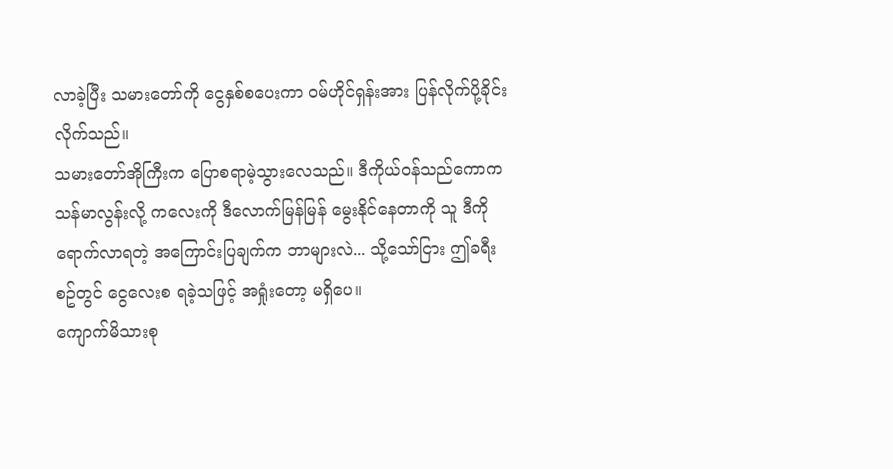လာခဲ့ပြီး သမားတော်ကို ငွေနှစ်စပေးကာ ဝမ်ဟိုင်ရှန်းအား ပြန်လိုက်ပို့ခိုင်းလိုက်သည်။
သမားတော်အိုကြီးက ပြောစရာမဲ့သွားလေသည်။ ဒီကိုယ်ဝန်သည်ကောက သန်မာလွန်းလို့ ကလေးကို ဒီလောက်မြန်မြန် မွေးနိုင်နေတာကို သူ ဒီကိုရောက်လာရတဲ့ အကြောင်းပြချက်က ဘာများလဲ... သို့သော်ငြား ဤခရီးစဥ်တွင် ငွေလေးစ ရခဲ့သဖြင့် အရှုံးတော့ မရှိပေ။
ကျောက်မိသားစု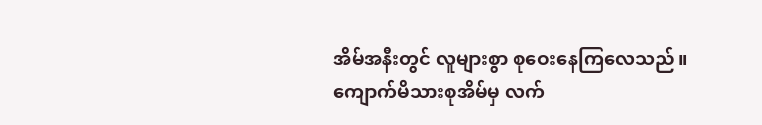အိမ်အနီးတွင် လူများစွာ စုဝေးနေကြလေသည်။ ကျောက်မိသားစုအိမ်မှ လက်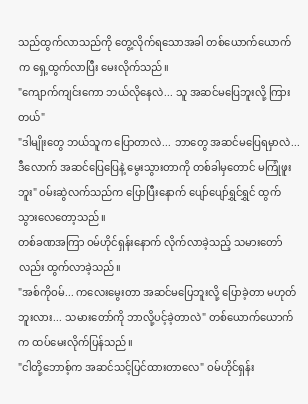သည်ထွက်လာသည်ကို တွေ့လိုက်ရသောအခါ တစ်ယောက်ယောက်က ရှေ့ထွက်လာပြီး မေးလိုက်သည်။
"ကျောက်ကျင်းကော ဘယ်လိုနေလဲ... သူ အဆင်မပြေဘူးလို့ ကြားတယ်"
"ဒါမျိုးတွေ ဘယ်သူက ပြောတာလဲ... ဘာတွေ အဆင်မပြေရမှာလဲ... ဒီလောက် အဆင်ပြေပြေနဲ့ မွေးသွားတာကို တစ်ခါမှတောင် မကြုံဖူးဘူး" ဝမ်းဆွဲလက်သည်က ပြောပြီးနောက် ပျော်ပျော်ရွှင်ရွှင် ထွက်သွားလေတော့သည်။
တစ်ခဏအကြာ ဝမ်ဟိုင်ရှန်းနောက် လိုက်လာခဲ့သည့် သမားတော်လည်း ထွက်လာခဲ့သည်။
"အစ်ကိုဝမ်... ကလေးမွေးတာ အဆင်မပြေဘူးလို့ ပြောခဲ့တာ မဟုတ်ဘူးလား... သမားတော်ကို ဘာလို့ပင့်ခဲ့တာလဲ" တစ်ယောက်ယောက်က ထပ်မေးလိုက်ပြန်သည်။
"ငါတို့ဘောစ့်က အဆင်သင့်ပြင်ထားတာလေ" ဝမ်ဟိုင်ရှန်း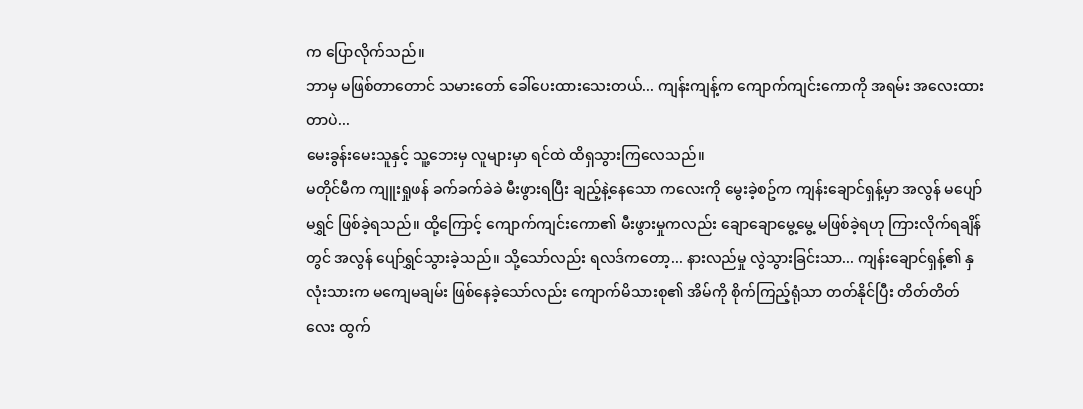က ပြောလိုက်သည်။
ဘာမှ မဖြစ်တာတောင် သမားတော် ခေါ်ပေးထားသေးတယ်... ကျန်းကျန့်က ကျောက်ကျင်းကောကို အရမ်း အလေးထားတာပဲ...
မေးခွန်းမေးသူနှင့် သူ့ဘေးမှ လူများမှာ ရင်ထဲ ထိရှသွားကြလေသည်။
မတိုင်မီက ကျူးရှုဖန် ခက်ခက်ခဲခဲ မီးဖွားရပြီး ချည့်နဲ့နေသော ကလေးကို မွေးခဲ့စဥ်က ကျန်းချောင်ရှန့်မှာ အလွန် မပျော်မရွှင် ဖြစ်ခဲ့ရသည်။ ထို့ကြောင့် ကျောက်ကျင်းကော၏ မီးဖွားမှုကလည်း ချောချောမွေ့မွေ့ မဖြစ်ခဲ့ရဟု ကြားလိုက်ရချိန်တွင် အလွန် ပျော်ရွှင်သွားခဲ့သည်။ သို့သော်လည်း ရလဒ်ကတော့... နားလည်မှု လွဲသွားခြင်းသာ... ကျန်းချောင်ရှန့်၏ နှလုံးသားက မကျေမချမ်း ဖြစ်နေခဲ့သော်လည်း ကျောက်မိသားစု၏ အိမ်ကို စိုက်ကြည့်ရုံသာ တတ်နိုင်ပြီး တိတ်တိတ်လေး ထွက်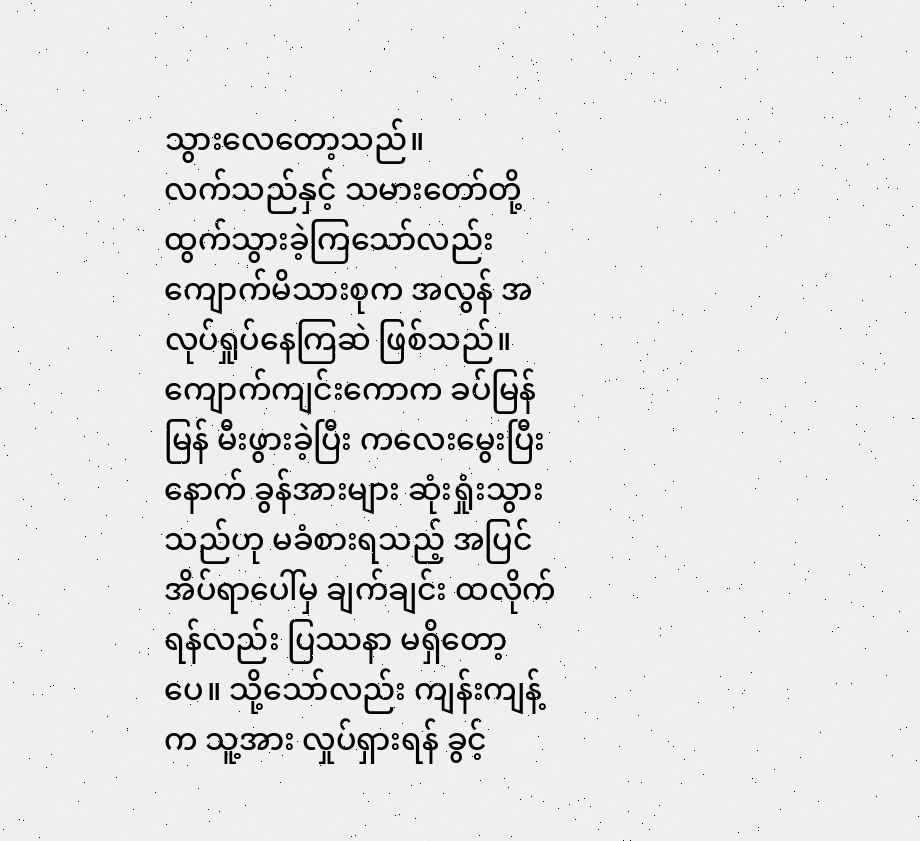သွားလေတော့သည်။
လက်သည်နှင့် သမားတော်တို့ ထွက်သွားခဲ့ကြသော်လည်း ကျောက်မိသားစုက အလွန် အလုပ်ရှုပ်နေကြဆဲ ဖြစ်သည်။
ကျောက်ကျင်းကောက ခပ်မြန်မြန် မီးဖွားခဲ့ပြီး ကလေးမွေးပြီးနောက် ခွန်အားများ ဆုံးရှုံးသွားသည်ဟု မခံစားရသည့် အပြင် အိပ်ရာပေါ်မှ ချက်ချင်း ထလိုက်ရန်လည်း ပြဿနာ မရှိတော့ပေ။ သို့သော်လည်း ကျန်းကျန့်က သူ့အား လှုပ်ရှားရန် ခွင့်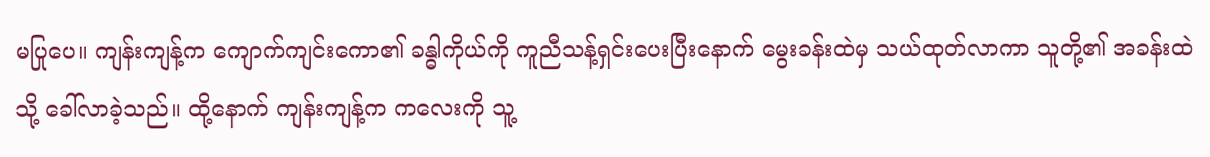မပြုပေ။ ကျန်းကျန့်က ကျောက်ကျင်းကော၏ ခန္ဓါကိုယ်ကို ကူညီသန့်ရှင်းပေးပြီးနောက် မွေးခန်းထဲမှ သယ်ထုတ်လာကာ သူတို့၏ အခန်းထဲသို့ ခေါ်လာခဲ့သည်။ ထို့နောက် ကျန်းကျန့်က ကလေးကို သူ့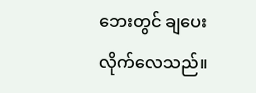ဘေးတွင် ချပေးလိုက်လေသည်။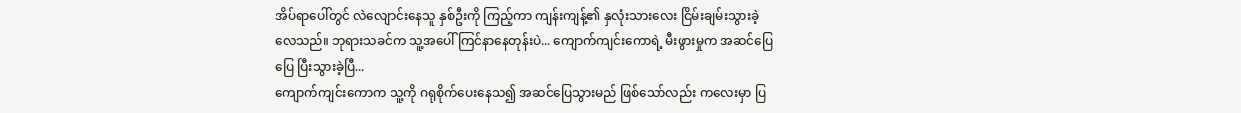အိပ်ရာပေါ်တွင် လဲလျောင်းနေသူ နှစ်ဦးကို ကြည့်ကာ ကျန်းကျန့်၏ နှလုံးသားလေး ငြိမ်းချမ်းသွားခဲ့လေသည်။ ဘုရားသခင်က သူ့အပေါ် ကြင်နာနေတုန်းပဲ... ကျောက်ကျင်းကောရဲ့ မီးဖွားမှုက အဆင်ပြေပြေ ပြီးသွားခဲ့ပြီ...
ကျောက်ကျင်းကောက သူ့ကို ဂရုစိုက်ပေးနေသ၍ အဆင်ပြေသွားမည် ဖြစ်သော်လည်း ကလေးမှာ ပြ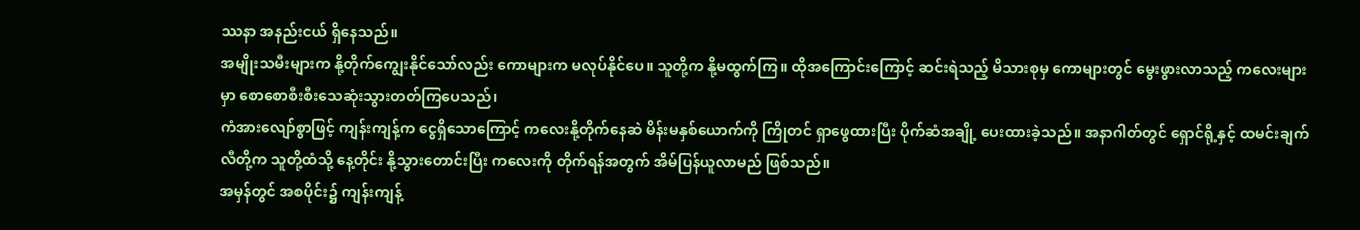ဿနာ အနည်းငယ် ရှိနေသည်။
အမျိုးသမီးများက နို့တိုက်ကျွေးနိုင်သော်လည်း ကောများက မလုပ်နိုင်ပေ။ သူတို့က နို့မထွက်ကြ။ ထိုအကြောင်းကြောင့် ဆင်းရဲသည့် မိသားစုမှ ကောများတွင် မွေးဖွားလာသည့် ကလေးများမှာ စောစောစီးစီးသေဆုံးသွားတတ်ကြပေသည်၊
ကံအားလျော်စွာဖြင့် ကျန်းကျန့်က ငွေရှိသောကြောင့် ကလေးနို့တိုက်နေဆဲ မိန်းမနှစ်ယောက်ကို ကြိုတင် ရှာဖွေထားပြီး ပိုက်ဆံအချို့ ပေးထားခဲ့သည်။ အနာဂါတ်တွင် ရှောင်ရို့နှင့် ထမင်းချက်လီတို့က သူတို့ထံသို့ နေ့တိုင်း နို့သွားတောင်းပြီး ကလေးကို တိုက်ရန်အတွက် အိမ်ပြန်ယူလာမည် ဖြစ်သည်။
အမှန်တွင် အစပိုင်း၌ ကျန်းကျန့်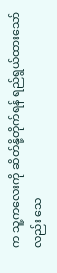က သူ့ကလေးကို ဆိတ်နို့တိုက်ရန် ရည်ရွယ်ထားသော်လည်း သေ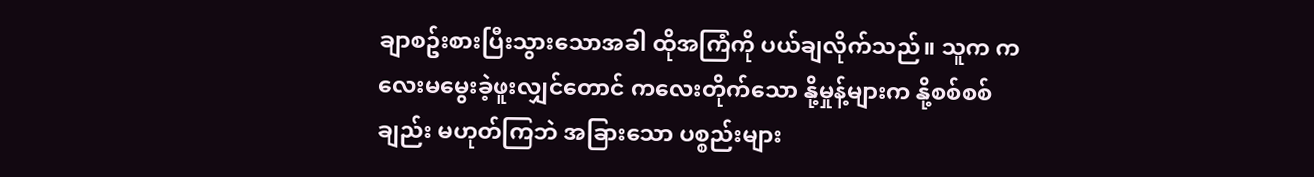ချာစဥ်းစားပြီးသွားသောအခါ ထိုအကြံကို ပယ်ချလိုက်သည်။ သူက ကလေးမမွေးခဲ့ဖူးလျှင်တောင် ကလေးတိုက်သော နို့မှုန့်များက နို့စစ်စစ်ချည်း မဟုတ်ကြဘဲ အခြားသော ပစ္စည်းများ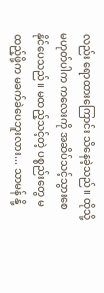လည်း ရောထားကြောင်း သိနေခဲ့သည်။ ထိုသို့ မဟုတ်ပါက ကလေးကို အဆိပ်သင့်သွားစေနိုင်ပေသည်။ မထည့်သင့်တဲ့ ပစ္စည်းတွေ မထည့်ဖို့က မခက်ခဲပေဘူးလား... သာမန် နို့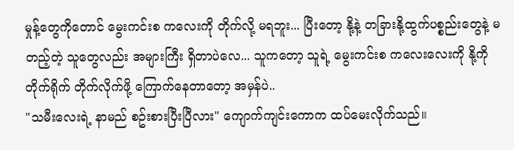မှုန့်တွေကိုတောင် မွေးကင်းစ ကလေးကို တိုက်လို့ မရဘူး... ပြီးတော့ နို့နဲ့ တခြားနို့ထွက်ပစ္စည်းတွေနဲ့ မတည့်တဲ့ သူတွေလည်း အများကြီး ရှိတာပဲလေ... သူကတော့ သူရဲ့ မွေးကင်းစ ကလေးလေးကို နို့ကို တိုက်ရိုက် တိုက်လိုက်ဖို့ ကြောက်နေတာတော့ အမှန်ပဲ..
"သမီးလေးရဲ့ နာမည် စဥ်းစားပြီးပြီလား" ကျောက်ကျင်းကောက ထပ်မေးလိုက်သည်။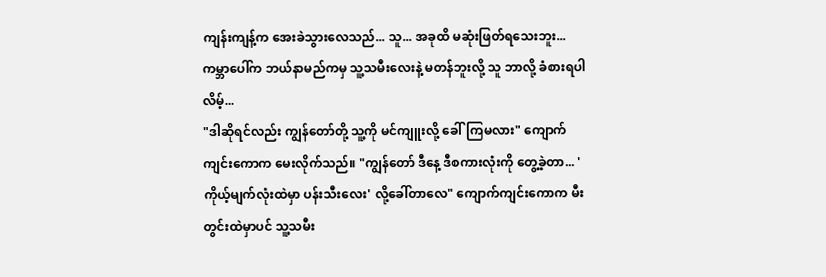ကျန်းကျန့်က အေးခဲသွားလေသည်... သူ... အခုထိ မဆုံးဖြတ်ရသေးဘူး... ကမ္ဘာပေါ်က ဘယ်နာမည်ကမှ သူ့သမီးလေးနဲ့ မတန်ဘူးလို့ သူ ဘာလို့ ခံစားရပါလိမ့်...
"ဒါဆိုရင်လည်း ကျွန်တော်တို့ သူ့ကို မင်ကျူးလို့ ခေါ်ကြမလား" ကျောက်ကျင်းကောက မေးလိုက်သည်။ "ကျွန်တော် ဒီနေ့ ဒီစကားလုံးကို တွေ့ခဲ့တာ... 'ကိုယ့်မျက်လုံးထဲမှာ ပန်းသီးလေး' လို့ခေါ်တာလေ" ကျောက်ကျင်းကောက မီးတွင်းထဲမှာပင် သူ့သမီး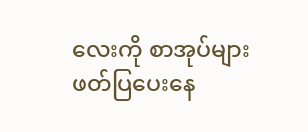လေးကို စာအုပ်များ ဖတ်ပြပေးနေ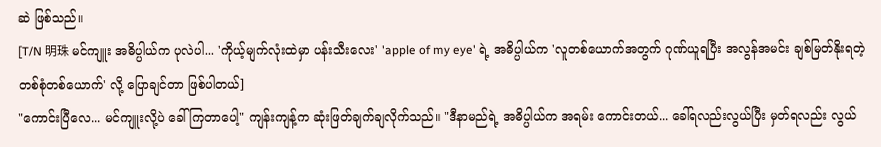ဆဲ ဖြစ်သည်။
[T/N 明珠 မင်ကျူး အဓိပ္ပါယ်က ပုလဲပါ... 'ကိုယ့်မျက်လုံးထဲမှာ ပန်းသီးလေး' 'apple of my eye' ရဲ့ အဓိပ္ပါယ်က 'လူတစ်ယောက်အတွက် ဂုဏ်ယူရပြီး အလွန်အမင်း ချစ်မြတ်နိုးရတဲ့ တစ်စုံတစ်ယောက်' လို့ ပြောချင်တာ ဖြစ်ပါတယ်]
"ကောင်းပြီလေ... မင်ကျူးလို့ပဲ ခေါ်ကြတာပေါ့" ကျန်းကျန့်က ဆုံးဖြတ်ချက်ချလိုက်သည်။ "ဒီနာမည်ရဲ့ အဓိပ္ပါယ်က အရမ်း ကောင်းတယ်... ခေါ်ရလည်းလွယ်ပြီး မှတ်ရလည်း လွယ်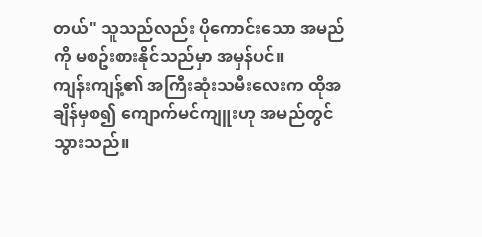တယ်" သူသည်လည်း ပိုကောင်းသော အမည်ကို မစဥ်းစားနိုင်သည်မှာ အမှန်ပင်။
ကျန်းကျန့်၏ အကြီးဆုံးသမီးလေးက ထိုအချိန်မှစ၍ ကျောက်မင်ကျူးဟု အမည်တွင်သွားသည်။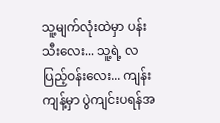သူ့မျက်လုံးထဲမှာ ပန်းသီးလေး... သူ့ရဲ့ လပြည့်ဝန်းလေး... ကျန်းကျန့်မှာ ပွဲကျင်းပရန်အ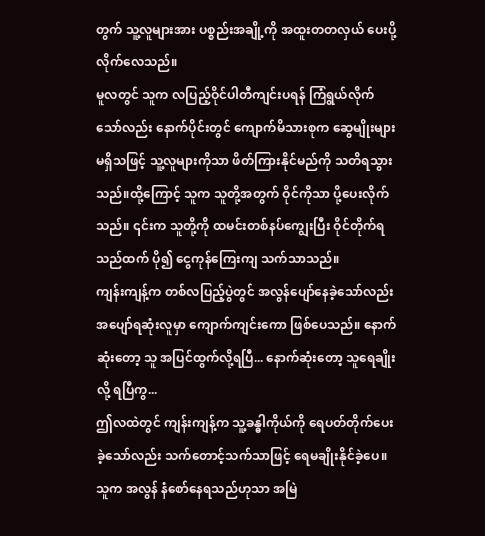တွက် သူ့လူများအား ပစ္စည်းအချို့ကို အထူးတတလှယ် ပေးပို့လိုက်လေသည်။
မူလတွင် သူက လပြည့်ဝိုင်ပါတီကျင်းပရန် ကြံရွယ်လိုက်သော်လည်း နောက်ပိုင်းတွင် ကျောက်မိသားစုက ဆွေမျိုးများ မရှိသဖြင့် သူ့လူများကိုသာ ဖိတ်ကြားနိုင်မည်ကို သတိရသွားသည်။ထို့ကြောင့် သူက သူတို့အတွက် ဝိုင်ကိုသာ ပို့ပေးလိုက်သည်။ ၎င်းက သူတို့ကို ထမင်းတစ်နပ်ကျွေးပြီး ဝိုင်တိုက်ရသည်ထက် ပို၍ ငွေကုန်ကြေးကျ သက်သာသည်။
ကျန်းကျန့်က တစ်လပြည့်ပွဲတွင် အလွန်ပျော်နေခဲ့သော်လည်း အပျော်ရဆုံးလူမှာ ကျောက်ကျင်းကော ဖြစ်ပေသည်။ နောက်ဆုံးတော့ သူ အပြင်ထွက်လို့ရပြီ... နောက်ဆုံးတော့ သူရေချိုးလို့ ရပြီကွ...
ဤလထဲတွင် ကျန်းကျန့်က သူ့ခန္ဓါကိုယ်ကို ရေပတ်တိုက်ပေးခဲ့သော်လည်း သက်တောင့်သက်သာဖြင့် ရေမချိုးနိုင်ခဲ့ပေ။ သူက အလွန် နံစော်နေရသည်ဟုသာ အမြဲ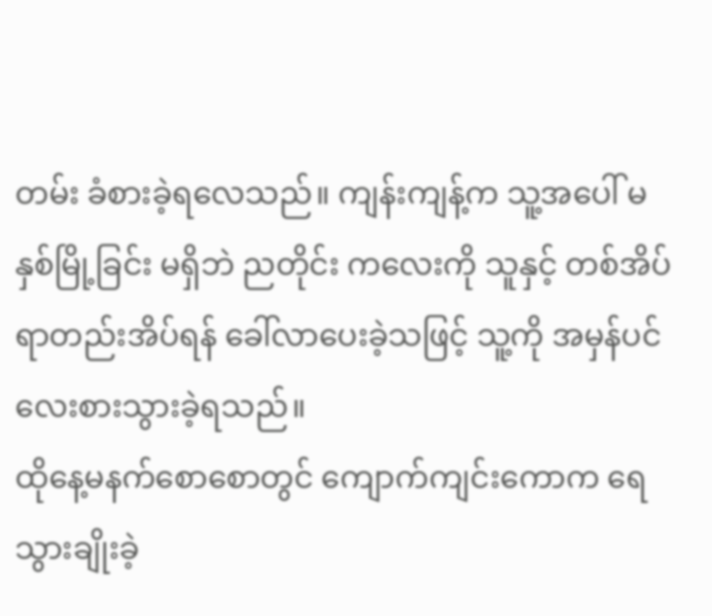တမ်း ခံစားခဲ့ရလေသည်။ ကျန်းကျန့်က သူ့အပေါ် မနှစ်မြို့ခြင်း မရှိဘဲ ညတိုင်း ကလေးကို သူနှင့် တစ်အိပ်ရာတည်းအိပ်ရန် ခေါ်လာပေးခဲ့သဖြင့် သူ့ကို အမှန်ပင် လေးစားသွားခဲ့ရသည်။
ထိုနေ့မနက်စောစောတွင် ကျောက်ကျင်းကောက ရေသွားချိုးခဲ့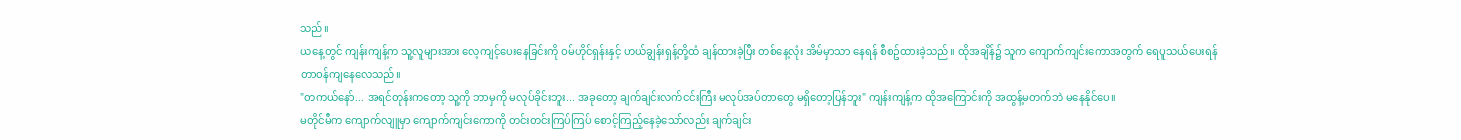သည်။
ယနေ့တွင် ကျန်းကျန့်က သူ့လူများအား လေ့ကျင့်ပေးနေခြင်းကို ဝမ်ဟိုင်ရှန်းနှင့် ဟယ်ချွန်းရှန့်တို့ထံ ချန်ထားခဲ့ပြီး တစ်နေ့လုံး အိမ်မှာသာ နေရန် စီစဥ်ထားခဲ့သည်။ ထိုအချိန်၌ သူက ကျောက်ကျင်းကောအတွက် ရေပူသယ်ပေးရန် တာဝန်ကျနေလေသည်။
"တကယ်နော်... အရင်တုန်းကတော့ သူ့ကို ဘာမှကို မလုပ်ခိုင်းဘူး... အခုတော့ ချက်ချင်းလက်ငင်းကြီး မလုပ်အပ်တာတွေ မရှိတော့ပြန်ဘူး" ကျန်းကျန့်က ထိုအကြောင်းကို အထွန့်မတက်ဘဲ မနေနိုင်ပေ။
မတိုင်မီက ကျောက်လျူမှာ ကျောက်ကျင်းကောကို တင်းတင်းကြပ်ကြပ် စောင့်ကြည့်နေခဲ့သော်လည်း ချက်ချင်း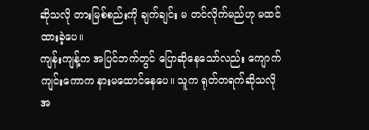ဆိုသလို တားမြစ်စည်းကို ချက်ချင်း မ တင်လိုက်မည်ဟု မထင်ထားခဲ့ပေ။
ကျန်းကျန့်က အပြင်ဘက်တွင် ပြောဆိုနေသော်လည်း ကျောက်ကျင်းကောက နားမထောင်နေပေ။ သူက ရုတ်တရက်ဆိုသလို အ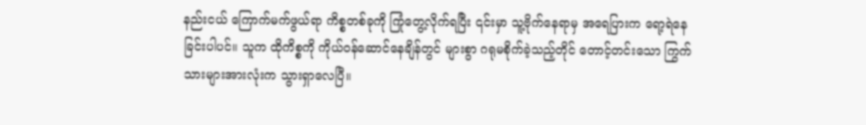နည်းငယ် ကြောက်မက်ဖွယ်ရာ ကိစ္စတစ်ခုကို ကြုံတွေ့လိုက်ရပြီး ၎င်းမှာ သူ့ဗိုက်နေရာမှ အရေပြားက ရော့ရဲနေခြင်းပါပင်။ သူက ထိုကိစ္စကို ကိုယ်ဝန်ဆောင်နေချိန်တွင် များစွာ ဂရုမစိုက်ခဲ့သည့်တိုင် တောင့်တင်းသော ကြွက်သားများအားလုံးက သွားရှာလေပြီ။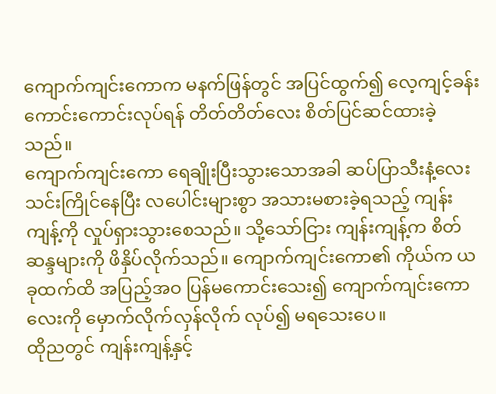ကျောက်ကျင်းကောက မနက်ဖြန်တွင် အပြင်ထွက်၍ လေ့ကျင့်ခန်း ကောင်းကောင်းလုပ်ရန် တိတ်တိတ်လေး စိတ်ပြင်ဆင်ထားခဲ့သည်။
ကျောက်ကျင်းကော ရေချိုးပြီးသွားသောအခါ ဆပ်ပြာသီးနံ့လေး သင်းကြိုင်နေပြီး လပေါင်းများစွာ အသားမစားခဲ့ရသည့် ကျန်းကျန့်ကို လှုပ်ရှားသွားစေသည်။ သို့သော်ငြား ကျန်းကျန့်က စိတ်ဆန္ဒများကို ဖိနှိပ်လိုက်သည်။ ကျောက်ကျင်းကော၏ ကိုယ်က ယခုထက်ထိ အပြည့်အဝ ပြန်မကောင်းသေး၍ ကျောက်ကျင်းကောလေးကို မှောက်လိုက်လှန်လိုက် လုပ်၍ မရသေးပေ။
ထိုညတွင် ကျန်းကျန့်နှင့်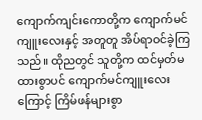ကျောက်ကျင်းကောတို့က ကျောက်မင်ကျူးလေးနှင့် အတူတူ အိပ်ရာဝင်ခဲ့ကြသည်။ ထိုညတွင် သူတို့က ထင်မှတ်မထားစွာပင် ကျောက်မင်ကျူးလေးကြောင့် ကြိမ်ဖန်များစွာ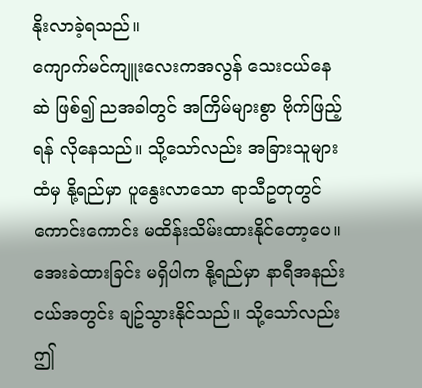နိုးလာခဲ့ရသည်။
ကျောက်မင်ကျူးလေးကအလွန် သေးငယ်နေဆဲ ဖြစ်၍ ညအခါတွင် အကြိမ်များစွာ ဗိုက်ဖြည့်ရန် လိုနေသည်။ သို့သော်လည်း အခြားသူများထံမှ နို့ရည်မှာ ပူနွေးလာသော ရာသီဥတုတွင် ကောင်းကောင်း မထိန်းသိမ်းထားနိုင်တော့ပေ။ အေးခဲထားခြင်း မရှိပါက နို့ရည်မှာ နာရီအနည်းငယ်အတွင်း ချဥ်သွားနိုင်သည်။ သို့သော်လည်း ဤ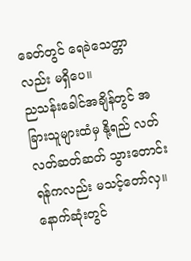ခေတ်တွင် ရေခဲသေတ္တာလည်း မရှိပေ။
ညသန်းခေါင်အချိန်တွင် အခြားသူများထံမှ နို့ရည် လတ်လတ်ဆတ်ဆတ် သွားတောင်းရန်ကလည်း မသင့်တော်လှ။ နောက်ဆုံးတွင်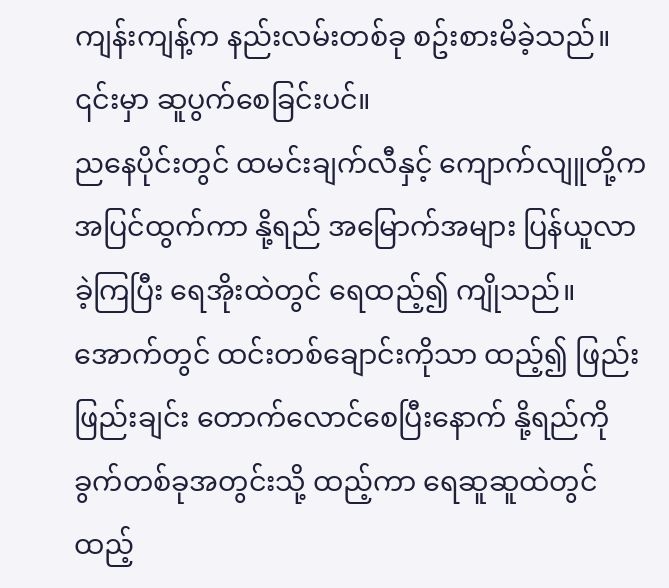ကျန်းကျန့်က နည်းလမ်းတစ်ခု စဥ်းစားမိခဲ့သည်။ ၎င်းမှာ ဆူပွက်စေခြင်းပင်။
ညနေပိုင်းတွင် ထမင်းချက်လီနှင့် ကျောက်လျူတို့က အပြင်ထွက်ကာ နို့ရည် အမြောက်အများ ပြန်ယူလာခဲ့ကြပြီး ရေအိုးထဲတွင် ရေထည့်၍ ကျိုသည်။ အောက်တွင် ထင်းတစ်ချောင်းကိုသာ ထည့်၍ ဖြည်းဖြည်းချင်း တောက်လောင်စေပြီးနောက် နို့ရည်ကို ခွက်တစ်ခုအတွင်းသို့ ထည့်ကာ ရေဆူဆူထဲတွင် ထည့်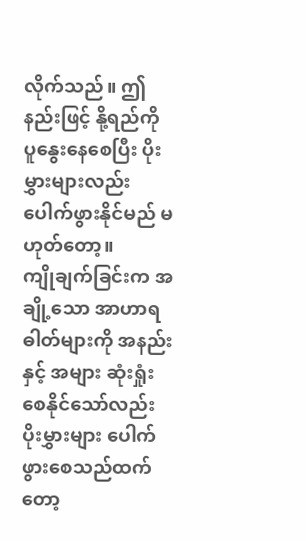လိုက်သည်။ ဤနည်းဖြင့် နို့ရည်ကို ပူနွေးနေစေပြီး ပိုးမွှားများလည်း ပေါက်ဖွားနိုင်မည် မဟုတ်တော့။
ကျိုချက်ခြင်းက အချို့သော အာဟာရဓါတ်များကို အနည်းနှင့် အများ ဆုံးရှုံးစေနိုင်သော်လည်း ပိုးမွှားများ ပေါက်ဖွားစေသည်ထက်တော့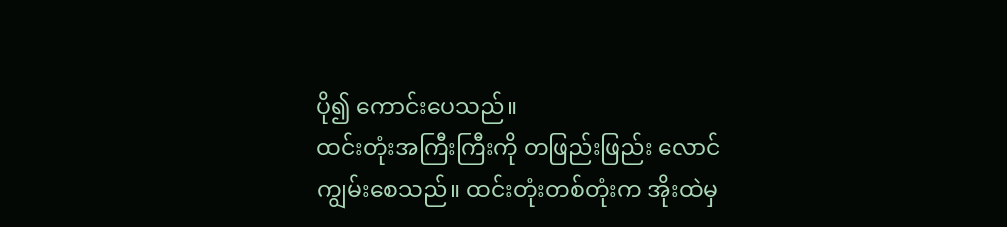ပို၍ ကောင်းပေသည်။
ထင်းတုံးအကြီးကြီးကို တဖြည်းဖြည်း လောင်ကျွမ်းစေသည်။ ထင်းတုံးတစ်တုံးက အိုးထဲမှ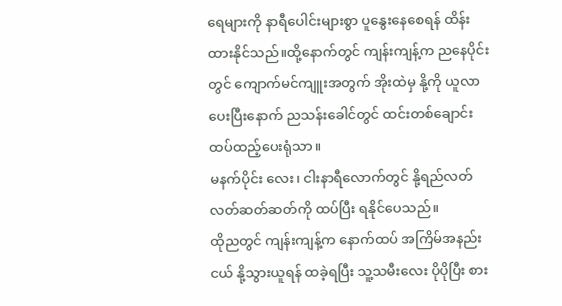ရေများကို နာရီပေါင်းများစွာ ပူနွေးနေစေရန် ထိန်းထားနိုင်သည်။ထို့နောက်တွင် ကျန်းကျန့်က ညနေပိုင်းတွင် ကျောက်မင်ကျူးအတွက် အိုးထဲမှ နို့ကို ယူလာပေးပြီးနောက် ညသန်းခေါင်တွင် ထင်းတစ်ချောင်း ထပ်ထည့်ပေးရုံသာ။
မနက်ပိုင်း လေး၊ ငါးနာရီလောက်တွင် နို့ရည်လတ်လတ်ဆတ်ဆတ်ကို ထပ်ပြီး ရနိုင်ပေသည်။
ထိုညတွင် ကျန်းကျန့်က နောက်ထပ် အကြိမ်အနည်းငယ် နို့သွားယူရန် ထခဲ့ရပြီး သူ့သမီးလေး ပိုပိုပြီး စား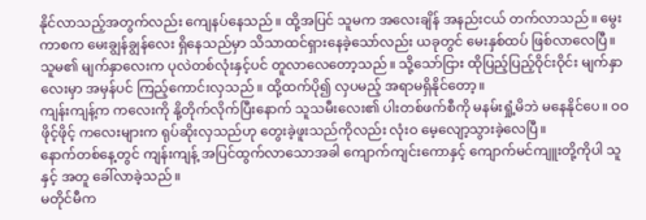နိုင်လာသည့်အတွက်လည်း ကျေနပ်နေသည်။ ထို့အပြင် သူမက အလေးချိန် အနည်းငယ် တက်လာသည်။ မွေးကာစက မေးချွန်ချွန်လေး ရှိနေသည်မှာ သိသာထင်ရှားနေခဲ့သော်လည်း ယခုတွင် မေးနှစ်ထပ် ဖြစ်လာလေပြီ။ သူမ၏ မျက်နှာလေးက ပုလဲတစ်လုံးနှင့်ပင် တူလာလေတော့သည်။ သို့သော်ငြား ထိုပြည့်ပြည့်ဝိုင်းဝိုင်း မျက်နှာလေးမှာ အမှန်ပင် ကြည့်ကောင်းလှသည်။ ထို့ထက်ပို၍ လှပမည့် အရာမရှိနိုင်တော့။
ကျန်းကျန့်က ကလေးကို နို့တိုက်လိုက်ပြီးနောက် သူသမီးလေး၏ ပါးတစ်ဖက်စီကို မနမ်းရှုံ့မိဘဲ မနေနိုင်ပေ။ ဝဝဖိုင့်ဖိုင့် ကလေးများက ရုပ်ဆိုးလှသည်ဟု တွေးခဲ့ဖူးသည်ကိုလည်း လုံးဝ မေ့လျော့သွားခဲ့လေပြီ။
နောက်တစ်နေ့တွင် ကျန်းကျန့် အပြင်ထွက်လာသောအခါ ကျောက်ကျင်းကောနှင့် ကျောက်မင်ကျူးတို့ကိုပါ သူနှင့် အတူ ခေါ်လာခဲ့သည်။
မတိုင်မီက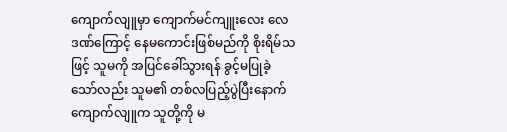ကျောက်လျူမှာ ကျောက်မင်ကျူးလေး လေဒဏ်ကြောင့် နေမကောင်းဖြစ်မည်ကို စိုးရိမ်သဖြင့် သူမကို အပြင်ခေါ်သွားရန် ခွင့်မပြုခဲ့သော်လည်း သူမ၏ တစ်လပြည့်ပွဲပြီးနောက် ကျောက်လျူက သူတို့ကို မ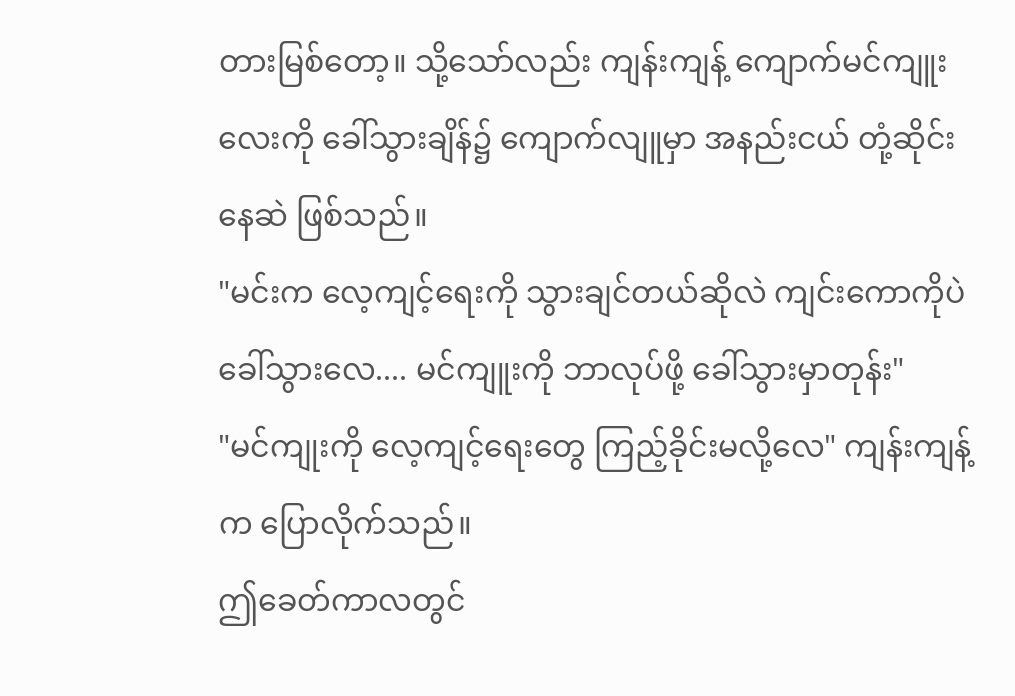တားမြစ်တော့။ သို့သော်လည်း ကျန်းကျန့် ကျောက်မင်ကျူးလေးကို ခေါ်သွားချိန်၌ ကျောက်လျူမှာ အနည်းငယ် တုံ့ဆိုင်းနေဆဲ ဖြစ်သည်။
"မင်းက လေ့ကျင့်ရေးကို သွားချင်တယ်ဆိုလဲ ကျင်းကောကိုပဲ ခေါ်သွားလေ.... မင်ကျူးကို ဘာလုပ်ဖို့ ခေါ်သွားမှာတုန်း"
"မင်ကျုးကို လေ့ကျင့်ရေးတွေ ကြည့်ခိုင်းမလို့လေ" ကျန်းကျန့်က ပြောလိုက်သည်။
ဤခေတ်ကာလတွင်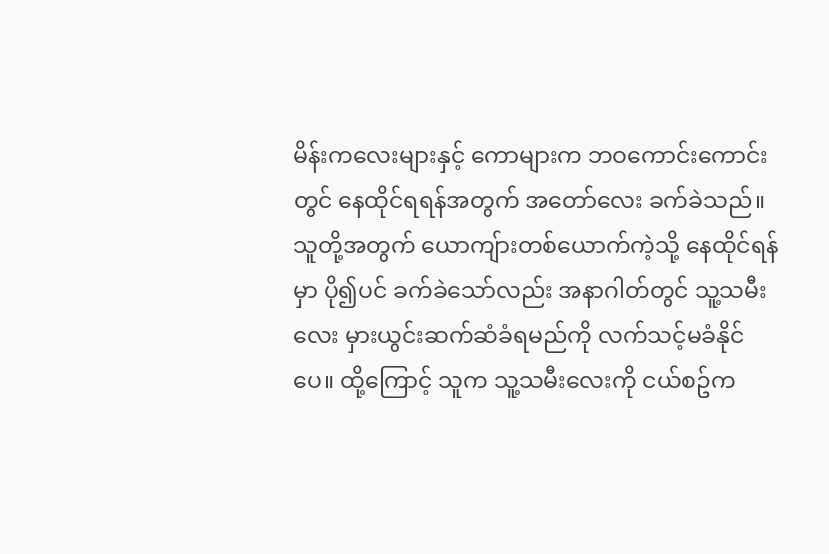မိန်းကလေးများနှင့် ကောများက ဘဝကောင်းကောင်းတွင် နေထိုင်ရရန်အတွက် အတော်လေး ခက်ခဲသည်။ သူတို့အတွက် ယောကျ်ားတစ်ယောက်ကဲ့သို့ နေထိုင်ရန်မှာ ပို၍ပင် ခက်ခဲသော်လည်း အနာဂါတ်တွင် သူ့သမီးလေး မှားယွင်းဆက်ဆံခံရမည်ကို လက်သင့်မခံနိုင်ပေ။ ထို့ကြောင့် သူက သူ့သမီးလေးကို ငယ်စဥ်က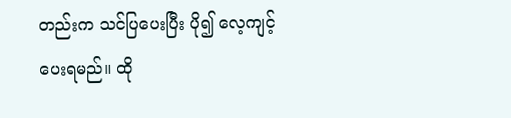တည်းက သင်ပြပေးပြီး ပို၍ လေ့ကျင့်ပေးရမည်။ ထို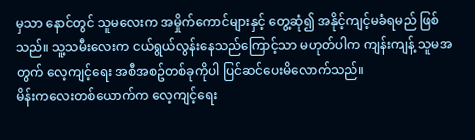မှသာ နောင်တွင် သူမလေးက အမှိုက်ကောင်များနှင့် တွေ့ဆုံ၍ အနိုင့်ကျင့်မခံရမည် ဖြစ်သည်။ သူ့သမီးလေးက ငယ်ရွယ်လွန်းနေသည်ကြောင့်သာ မဟုတ်ပါက ကျန်းကျန့် သူမအတွက် လေ့ကျင့်ရေး အစီအစဥ်တစ်ခုကိုပါ ပြင်ဆင်ပေးမိလောက်သည်။
မိန်းကလေးတစ်ယောက်က လေ့ကျင့်ရေး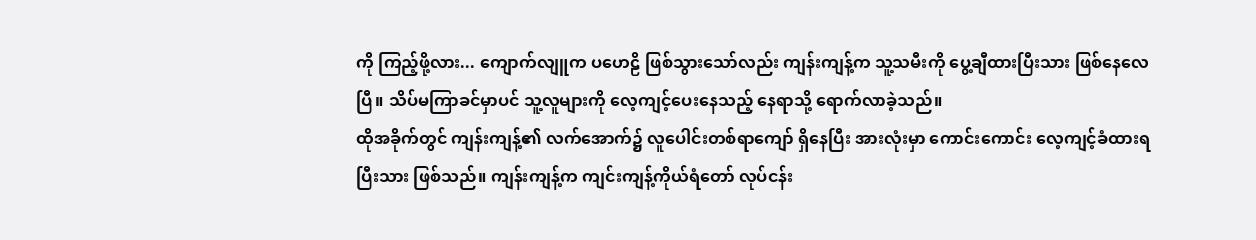ကို ကြည့်ဖို့လား... ကျောက်လျူက ပဟေဠိ ဖြစ်သွားသော်လည်း ကျန်းကျန့်က သူ့သမီးကို ပွေ့ချီထားပြီးသား ဖြစ်နေလေပြီ။ သိပ်မကြာခင်မှာပင် သူ့လူများကို လေ့ကျင့်ပေးနေသည့် နေရာသို့ ရောက်လာခဲ့သည်။
ထိုအခိုက်တွင် ကျန်းကျန့်၏ လက်အောက်၌ လူပေါင်းတစ်ရာကျော် ရှိနေပြီး အားလုံးမှာ ကောင်းကောင်း လေ့ကျင့်ခံထားရပြီးသား ဖြစ်သည်။ ကျန်းကျန့်က ကျင်းကျန့်ကိုယ်ရံတော် လုပ်ငန်း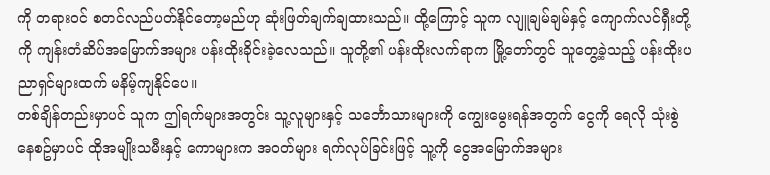ကို တရားဝင် စတင်လည်ပတ်နိုင်တော့မည်ဟု ဆုံးဖြတ်ချက်ချထားသည်။ ထို့ကြောင့် သူက လျူချမ်ချမ်နှင့် ကျောက်လင်ရှီးတို့ကို ကျန်းတံဆိပ်အမြောက်အများ ပန်းထိုးခိုင်းခဲ့လေသည်။ သူတို့၏ ပန်းထိုးလက်ရာက မြို့တော်တွင် သူတွေ့ခဲ့သည့် ပန်းထိုးပညာရှင်များထက် မနိမ့်ကျနိုင်ပေ။
တစ်ချိန်တည်းမှာပင် သူက ဤရက်များအတွင်း သူ့လူများနှင့် သင်္ဘောသားများကို ကျွေးမွေးရန်အတွက် ငွေကို ရေလို သုံးစွဲနေစဥ်မှာပင် ထိုအမျိုးသမီးနှင့် ကောများက အဝတ်များ ရက်လုပ်ခြင်းဖြင့် သူ့ကို ငွေအမြောက်အများ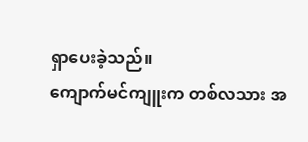ရှာပေးခဲ့သည်။
ကျောက်မင်ကျူးက တစ်လသား အ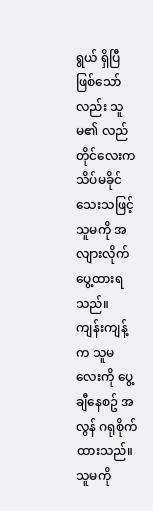ရွယ် ရှိပြီ ဖြစ်သော်လည်း သူမ၏ လည်တိုင်လေးက သိပ်မခိုင်သေးသဖြင့် သူမကို အလျားလိုက် ပွေ့ထားရသည်။
ကျန်းကျန့်က သူမလေးကို ပွေ့ချီနေစဥ် အလွန် ဂရုစိုက်ထားသည်။ သူမကို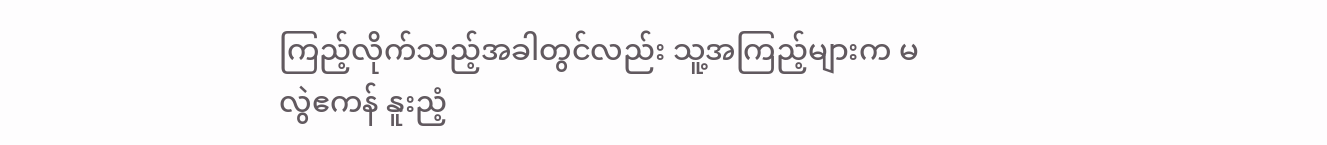ကြည့်လိုက်သည့်အခါတွင်လည်း သူ့အကြည့်များက မလွဲဧကန် နူးညံ့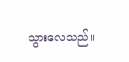သွားလေသည်။